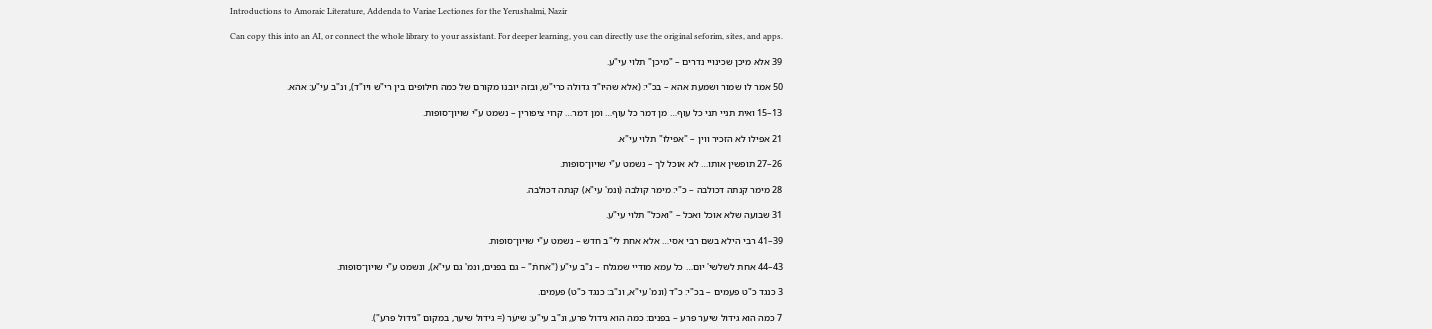Introductions to Amoraic Literature, Addenda to Variae Lectiones for the Yerushalmi, Nazir

Can copy this into an AI, or connect the whole library to your assistant. For deeper learning, you can directly use the original seforim, sites, and apps.

39 אלא מיכן שכינויי נדרים – "מיכן" תלוי עי"ע.

50 אמר לו שמור ושמעת אהא – בכ"י: (אלא שהיו"ד גדולה כרי"ש, ובזה יובנו מקורם של כמה חילופים בין רי"ש ויו"ד), ונ"ב עי"ע: אהׄא.

13–15 ואית תניי תני כל עוף… מן דמר כל עוף… ומן דמר… קרוי ציפורין – נשמט ע"י שויון־סופות.

21 אפילו לא הזכיר ווין – "אפילו" תלוי עי"א.

26–27 תופשין אותו… לא אוכל לך – נשמט ע"י שויון־סופות.

28 מימר קנתה דכולבה – כ"י: מימר קולבה (ונמ' עי"א) קנתה דכולבה.

31 שבועה שלא אוכל ואכל – "ואכל" תלוי עי"ע.

39–41 רבי הילא בשם רבי אסי… אלא אחת לי"ב חדש – נשמט ע"י שויון־סופות.

43–44 אחת לשלשי' יום… כל עמא מודיי שמגלח – נ"ב עי"ע ("אׄחתׄ" – גם בפנים, ונמ' גם עי"א), ונשמט ע"י שויון־סופות.

3 כנגד כ"ט פעמים – בכ"י: כ"ד (ונמ' עי"א, ונ"ב: כנגד כ"ט) פעמים.

7 כמה הוא גידול שיער פרע – בפנים: כמה הוא גידול פרע, ונ"ב עי"ע: שיעׄר (= גידול שיער, במקום "גידול פרע").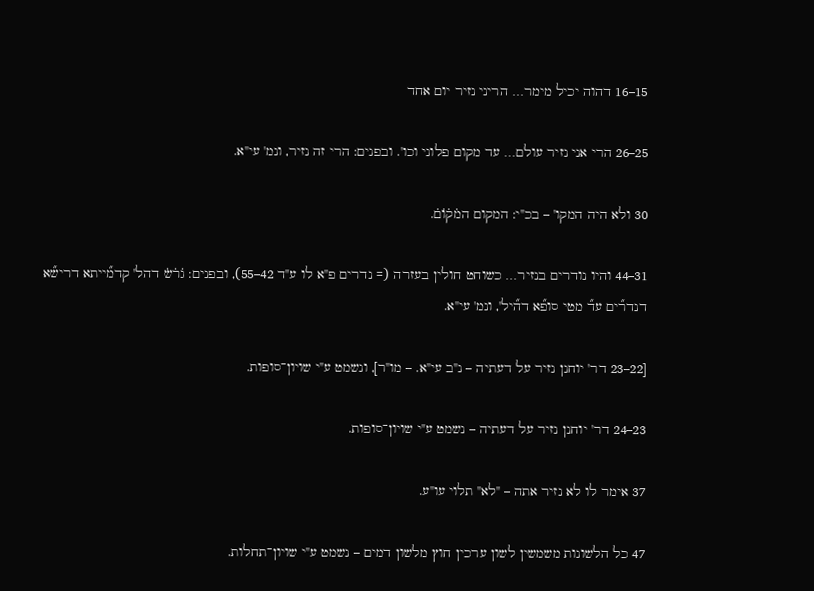15–16 דהוה יכיל מימר… הריני נזיר יום אחד

25–26 הרי אני נזיר עולם… עד מקום פלוני וכו'. ובפנים: הרי זה נזיר, ונמ' עי"א.

30 ולא היה המקו' – בכ"י: המקום המׄקׄוׄםׄ.

31–44 והיו נודרים בנזיר… כשוחט חולין בעזרה (= נדרים פ"א לו ע"ד 42–55), ובפנים: גׄרׄשׄ דהל' קדמ֞ייתא דריש֞א דנדר֞ים עד֞ מטי סופ֞א דה֞יל', ונמ' עי"א.

[22–23 דר' יוחנן נזיר על דעתיה – נ"ב עי"א. – מו"ר], ונשמט ע"י שויון־סופות.

23–24 דר' יוחנן נזיר על דעתיה – נשמט ע"י שויון־סופות.

37 אימר לו לא נזיר אתה – "לא" תלוי עו"ע.

47 כל הלשונות משמשין לשון ערכין חוץ מלשון דמים – נשמט ע"י שויון־תחלות.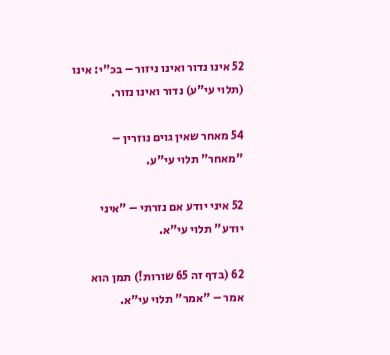52 אינו נדור ואינו ניזור – בכ"י: אינו (תלוי עי"ע) נדור ואינו נזור.

54 מאחר שאין גוים נוזרין – "מאחר" תלוי עי"ע.

52 איני יודע אם נזרתי – "איני יודע" תלוי עי"א.

62 (בדף זה 65 שורות!) תמן הוא אמר – "אמר" תלוי עי"א.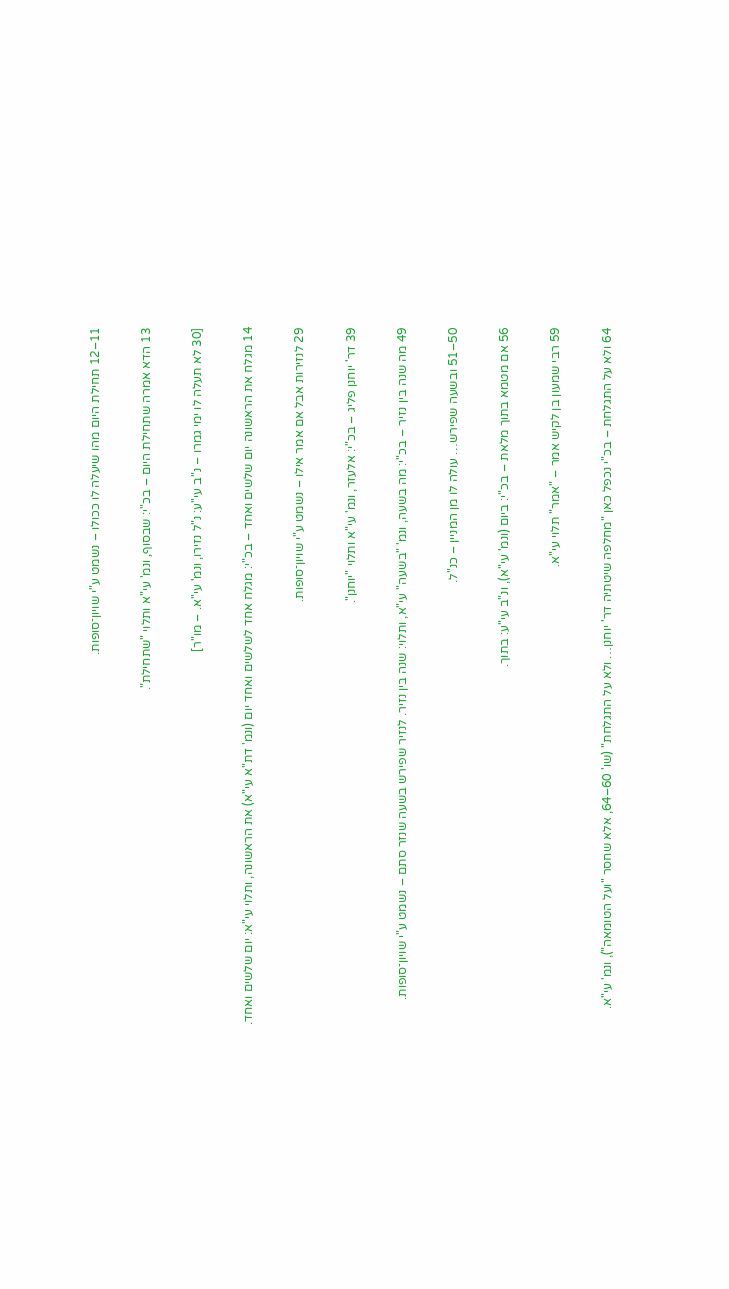11–12 תחילת היום מהו שיעלה לו ככולו – נשמט ע"י שויון־סופות.

13 הדא אמרה שתחילת היום – בכ"י: שבסוף, ונמ' עי"א ותלוי "שתחילת".

[30 לא תעלה לו ימי גמרו – נ"ב עי"ע: נ"ל נזירו, ונמ' עי"א. – מו"ר]

14 מגלח את הראשונה יום שלשים ואחד – בכ"י: מגלח אחד לשלשים ואחד יום (ונמ' דת"א עי"א) את הראשונה, ותלוי עי"א: יום שלשים ואחד.

29 לנזירות אבל אם אמר אילו – נשמט ע"י שויון־סופות.

39 דר' יוחנן פליג – בכ"י: אלעזר, ונמ' עי"א ותלוי "יוחנן".

49 מה שנה בין נזיר – בכ"י: מה בשעה, ונמ' "בשעה" עי"א, ותלוי: שנה בין נזיר. לנזיר שפירש בשעה שנזר סתם – נשמט ע"י שויון־סופות.

50–51 ובשעה שפירש… עולה לו מן המניין – כנ"ל.

56 אם מטמא בתוך מלאת – בכ"י: ביום (ונמ' עי"א), ונ"ב עי"ע: בתוך.

59 רבי שמעון בן לקיש אמר – "אמר" תלוי עי"א.

64 ולא על התגלחת – בכ"י נכפל כאן "מחלפה שיטתיה דר' יוחנן… ולא על התגלחת" (שו' 60–64, אלא שחסר "ועל הטומאה"), ונמ' עי"א.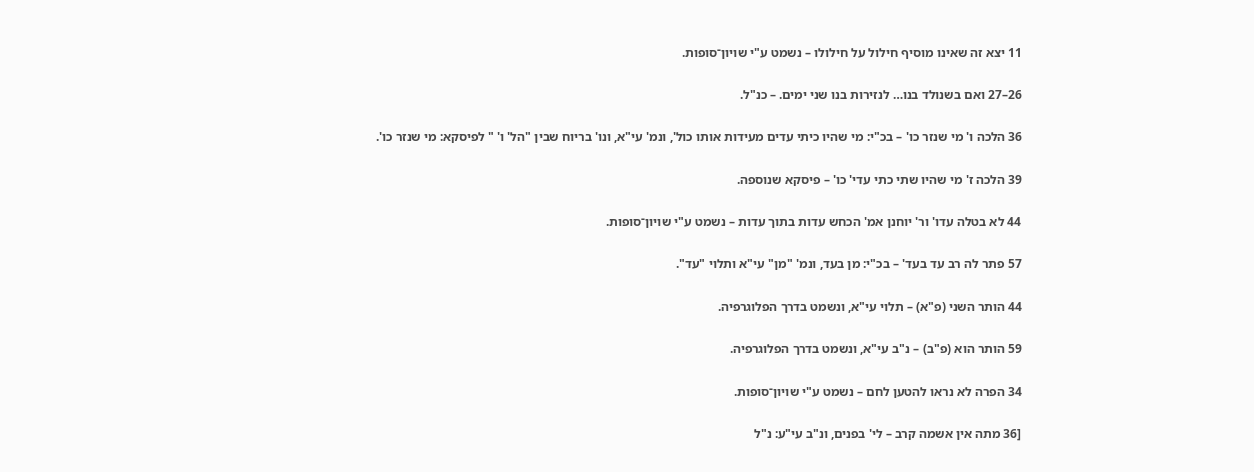11 יצא זה שאינו מוסיף חילול על חילולו – נשמט ע"י שויון־סופות.

26–27 ואם בשנולד בנו… לנזירות בנו שני ימים. – כנ"ל.

36 הלכה ו' מי שנזר כו' – בכ"י: מי שהיו כיתי עדים מעידות אותו כול', ונמ' עי"א, ונו' בריוח שבין "הל' ו' " לפיסקא: מי שנזר כו'.

39 הלכה ז' מי שהיו שתי כתי עדי' כו' – פיסקא שנוספה.

44 לא בטלה עדו' ור' יוחנן אמ' הכחש עדות בתוך עדות – נשמט ע"י שויון־סופות.

57 פתר לה רב עד בעד' – בכ"י: מן בעד, ונמ' "מן" עי"א ותלוי "עד".

44 הותר השני (פ"א) – תלוי עי"א, ונשמט בדרך הפלוגרפיה.

59 הותר הוא (פ"ב) – נ"ב עי"א, ונשמט בדרך הפלוגרפיה.

34 הפרה לא נראו להטען לחם – נשמט ע"י שויון־סופות.

[36 מתה אין אשמה קרב – לי' בפנים, ונ"ב עי"ע: נ"ל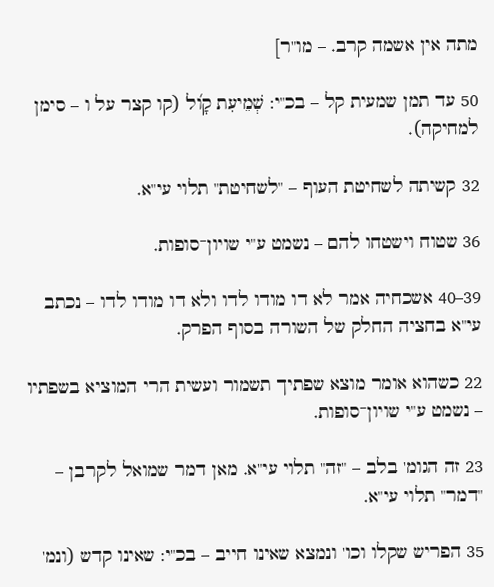מתה אין אשמה קרב. – מו"ר]

50 עד תמן שמעית קל – בכ"י: שְׁמֵיעִת קָו֝ל (קו קצר על ו – סימן למחיקה).

32 קשיתה לשחיטת העוף – "לשחיטת" תלוי עי"א.

36 שטוח וישטחו להם – נשמט ע"י שויון־סופות.

39–40 אשכחיה אמר לא דו מודו לדו ולא דו מודו לדו – נכתב עי"א בחציה החלק של השורה בסוף הפרק.

22 כשהוא אומר מוצא שפתיך תשמור ועשית הרי המוציא בשפתיו – נשמט ע"י שויון־סופות.

23 זה הגומ' בלב – "זה" תלוי עי"א. מאן דמר שמואל לקרבן – "דמר" תלוי עי"א.

35 הפריש שקלו וכו' ונמצא שאינו חייב – בכ"י: שאינו קדש (ונמ'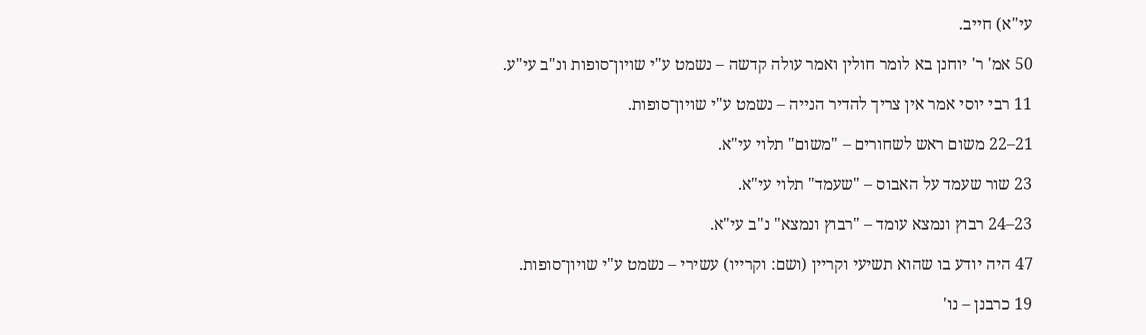עי"א) חייב.

50 אמ' ר' יוחנן בא לומר חולין ואמר עולה קדשה – נשמט ע"י שויון־סופות ונ"ב עי"ע.

11 רבי יוסי אמר אין צריך להדיר הנייה – נשמט ע"י שויון־סופות.

21–22 משום ראש לשחורים – "משום" תלוי עי"א.

23 שור שעמד על האבוס – "שעמד" תלוי עי"א.

23–24 רבוץ ונמצא עומד – "רבוץ ונמצא" נ"ב עי"א.

47 היה יודע בו שהוא תשיעי וקריין (ושם: וקרייו) עשירי – נשמט ע"י שויון־סופות.

19 כרבנן – נו'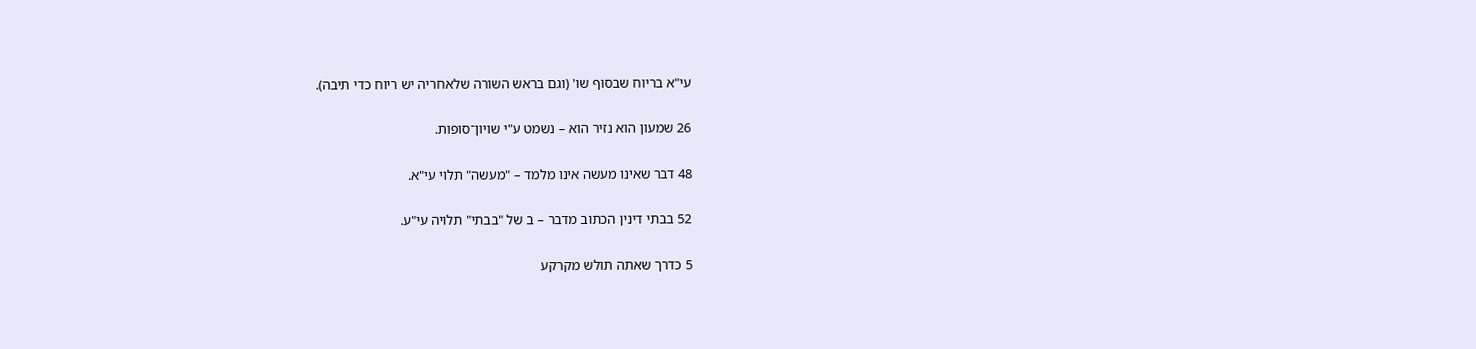עי"א בריוח שבסוף שו' (וגם בראש השורה שלאחריה יש ריוח כדי תיבה).

26 שמעון הוא נזיר הוא – נשמט ע"י שויון־סופות.

48 דבר שאינו מעשה אינו מלמד – "מעשה" תלוי עי"א.

52 בבתי דינין הכתוב מדבר – ב של "בבתי" תלויה עי"ע.

5 כדרך שאתה תולש מקרקע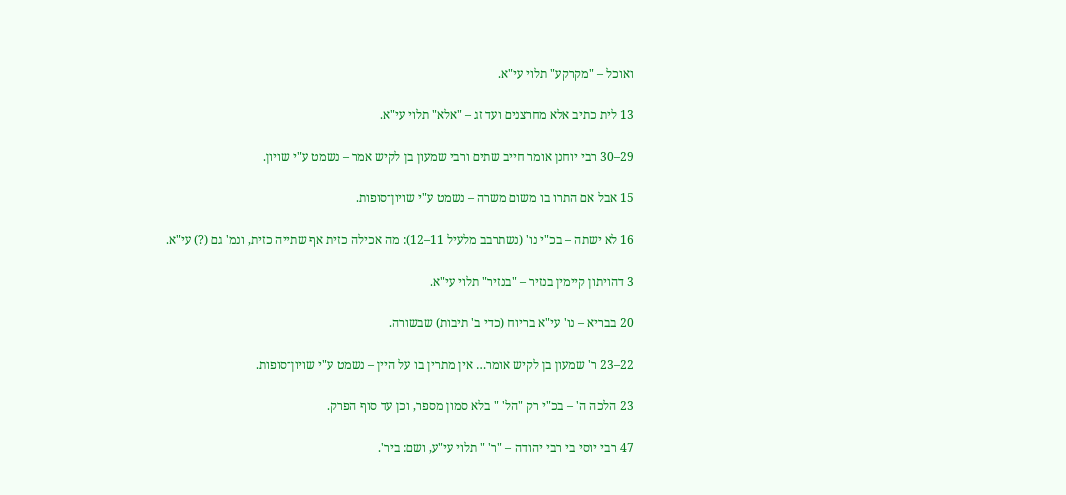ואוכל – "מקרקע" תלוי עי"א.

13 לית כתיב אלא מחרצנים ועד זג – "אלא" תלוי עי"א.

29–30 רבי יוחנן אומר חייב שתים ורבי שמעון בן לקיש אמר – נשמט ע"י שויון.

15 אבל אם התרו בו משום משרה – נשמט ע"י שויון־סופות.

16 לא ישתה – בכ"י נו' (נשתרבב מלעיל 11–12): מה אכילה כזית אף שתייה כזית, ונמ' גם (?) עי"א.

3 דהויתון קיימין בנזיר – "בנזיר" תלוי עי"א.

20 בבריא – נו' עי"א בריוח (כדי ב' תיבות) שבשורה.

22–23 ר' שמעון בן לקיש אומר… אין מתרין בו על היין – נשמט ע"י שויון־סופות.

23 הלכה ה' – בכ"י רק "הל' " בלא סמון מספר, וכן עד סוף הפרק.

47 רבי יוסי בי רבי יהודה – "ר' " תלוי עי"ע, ושם: ביר'.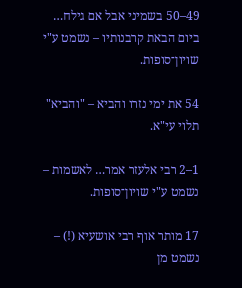49–50 בשמיני אבל אם גילח… ביום הבאת קרבנותיו – נשמט ע"י שויון־סופות.

54 את ימי נזרו והביא – "והביא" תלוי עי"א.

1–2 רבי אלעזר אמר… לאשמות – נשמט ע"י שויון־סופות.

17 מותר אוף רבי אושעיא (!) – נשמט מן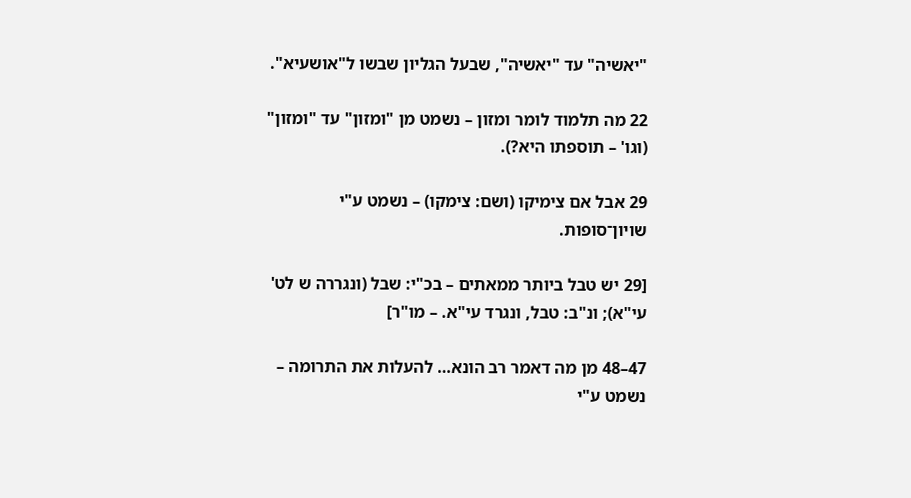"יאשיה" עד "יאשיה", שבעל הגליון שבשו ל"אושעיא".

22 מה תלמוד לומר ומזון – נשמט מן "ומזון" עד "ומזון" (וגו' – תוספתו היא?).

29 אבל אם צימיקו (ושם: צימקו) – נשמט ע"י שויון־סופות.

[29 יש טבל ביותר ממאתים – בכ"י: שבל (ונגררה ש לט' עי"א); ונ"ב: טבל, ונגרד עי"א. – מו"ר]

47–48 מן מה דאמר רב הונא… להעלות את התרומה – נשמט ע"י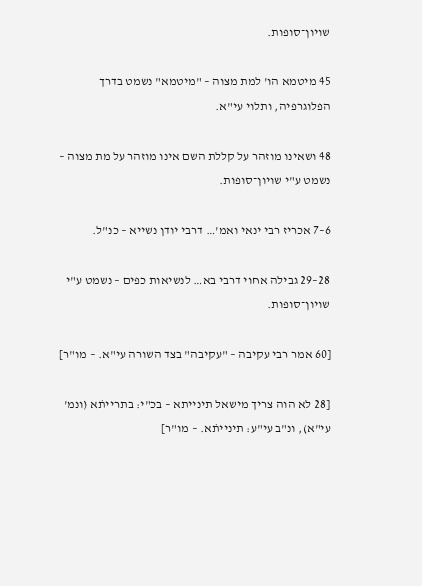שויון־סופות.

45 מיטמא הו' למת מצוה – "מיטמא" נשמט בדרך הפלוגרפיה, ותלוי עי"א.

48 ושאינו מוזהר על קללת השם אינו מוזהר על מת מצוה – נשמט ע"י שויון־סופות.

6–7 אכריז רבי ינאי ואמ'… דרבי יודן נשייא – כנ"ל.

28–29 גבילה אחוי דרבי בא… לנשיאות כפים – נשמט ע"י שויון־סופות.

[60 אמר רבי עקיבה – "עקיבה" בצד השורה עי"א. – מו"ר]

[28 לא הוה צריך מישאל תינייתא – בכ"י: בתרייתׄא (ונמ' עי"א), ונ"ב עי"ע: תינייתׄא. – מו"ר]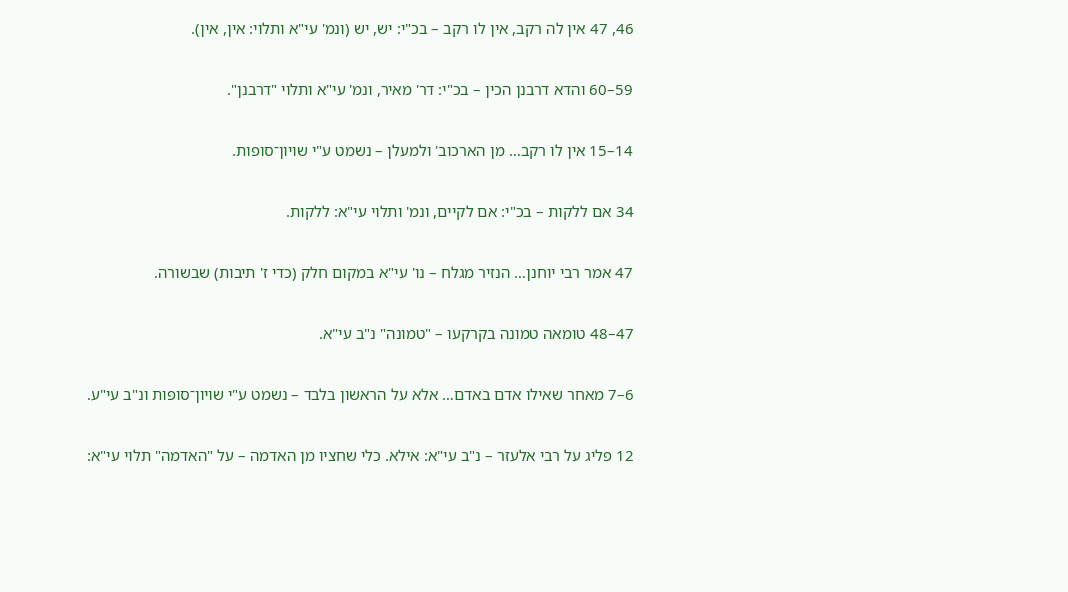46, 47 אין לה רקב, אין לו רקב – בכ"י: יש, יש (ונמ' עי"א ותלוי: אין, אין).

59–60 והדא דרבנן הכין – בכ"י: דר' מאיר, ונמ' עי"א ותלוי "דרבנן".

14–15 אין לו רקב… מן הארכוב' ולמעלן – נשמט ע"י שויון־סופות.

34 אם ללקות – בכ"י: אם לקיים, ונמ' ותלוי עי"א: ללקות.

47 אמר רבי יוחנן… הנזיר מגלח – נו' עי"א במקום חלק (כדי ז' תיבות) שבשורה.

47–48 טומאה טמונה בקרקעו – "טמונה" נ"ב עי"א.

6–7 מאחר שאילו אדם באדם… אלא על הראשון בלבד – נשמט ע"י שויון־סופות ונ"ב עי"ע.

12 פליג על רבי אלעזר – נ"ב עי"א: אילא. כלי שחציו מן האדמה – על "האדמה" תלוי עי"א: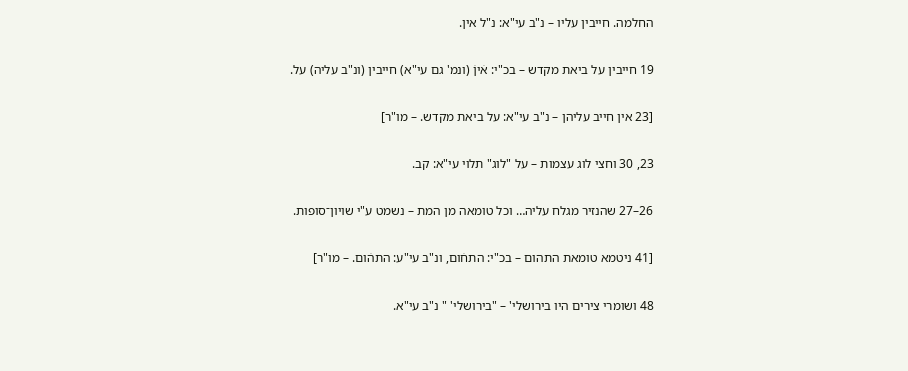החלמה. חייבין עליו – נ"ב עי"א: נ"ל אין.

19 חייבין על ביאת מקדש – בכ"י: אׄיןׄ (ונמ' גם עי"א) חייבין (ונ"ב עליה) על.

[23 אין חייב עליהן – נ"ב עי"א: על ביאת מקדש. – מו"ר]

23, 30 וחצי לוג עצמות – על "לוג" תלוי עי"א: קב.

26–27 שהנזיר מגלח עליה… וכל טומאה מן המת – נשמט ע"י שויון־סופות.

[41 ניטמא טומאת התהום – בכ"י: התחׄום, ונ"ב עי"ע: התהׄום. – מו"ר]

48 ושומרי צירים היו בירושלי' – "בירושלי' " נ"ב עי"א.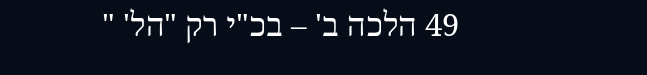49 הלכה ב' – בכ"י רק "הל' "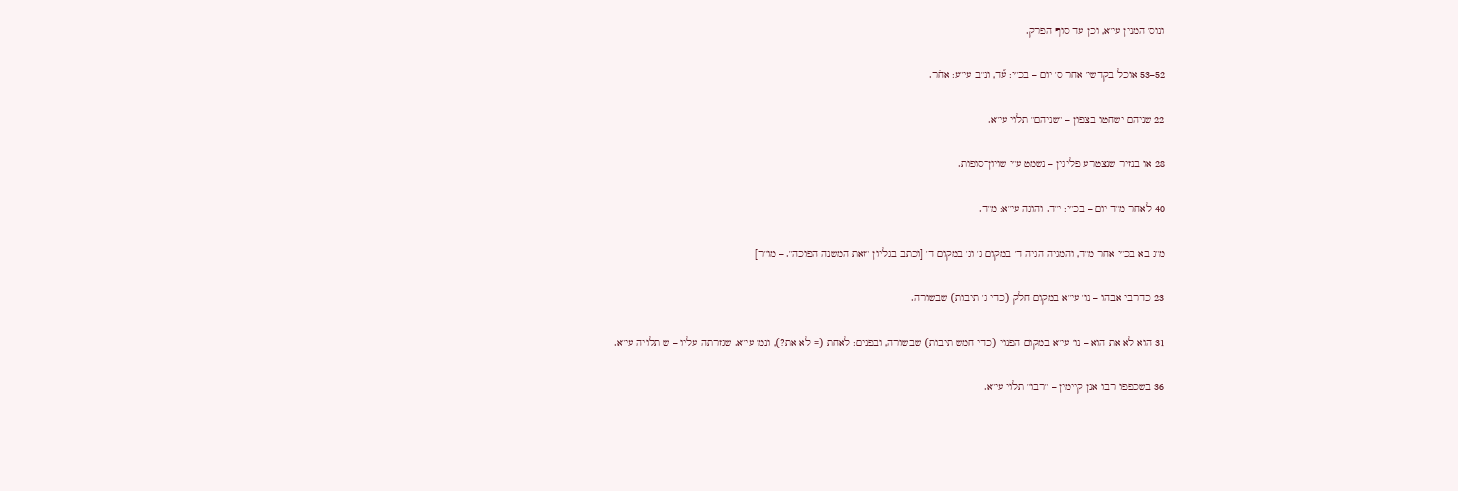ונוס' המנין עי"א, וכן עד סוף הפרק.

52–53 אוכל בקדשי' אחר ס' יום – בכ"י: ע֞ד, ונ"ב עי"ע: אחׄר.

22 שניהם ישחטו בצפון – "שניהם" תלוי עי"א.

28 או בנזיר שנצטרע פליגין – נשמט ע"י שויון־סופות.

40 לאחר מ"ד יום – בכ"י: י"ד. והוגה עי"א: מ"ד.

מ"ג בא בכ"י אחר מ"ד, והמגיה הגיה ד' במקום ג' וג' במקום ד' [וכתב בגליון "זאת המשנה הפוכה". – מו"ר]

23 כדרבי אבהו – נו' עי"א במקום חלק (כדי ג' תיבות) שבשורה.

31 הוא לא את הוא – נו' עי"א במקום הפנוי (כדי חמש תיבות) שבשורה, ובפנים: לאחת (= לא את?), ונמ' עי"א. שגזרתה עליו – ש תלויה עי"א.

36 בשכפפו רבו אנן קיימין – "רבו" תלוי עי"א.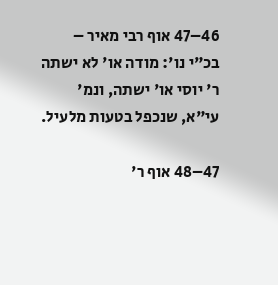46–47 אוף רבי מאיר – בכ"י נו': מודה או' לא ישתה ר' יוסי או' ישתה, ונמ' עי"א, שנכפל בטעות מלעיל.

47–48 אוף ר'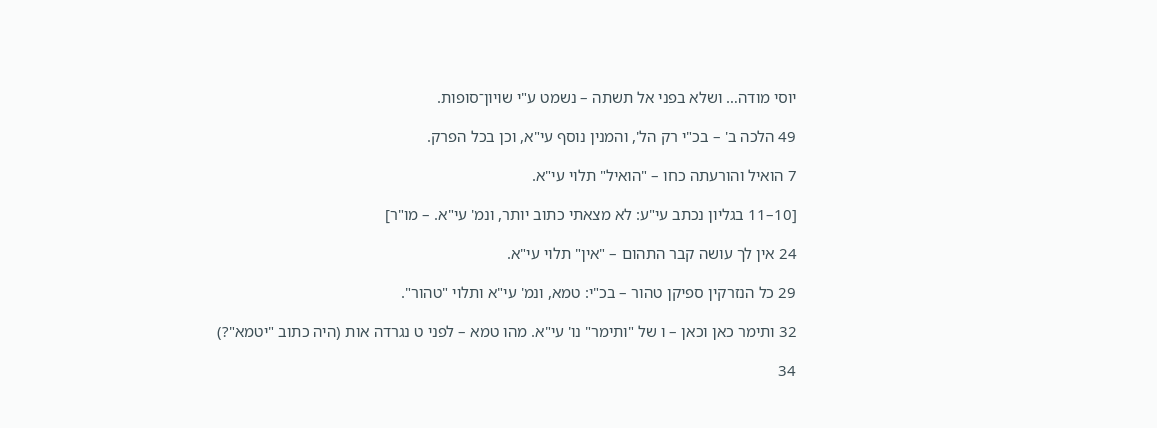יוסי מודה… ושלא בפני אל תשתה – נשמט ע"י שויון־סופות.

49 הלכה ב' – בכ"י רק הל', והמנין נוסף עי"א, וכן בכל הפרק.

7 הואיל והורעתה כחו – "הואיל" תלוי עי"א.

[10–11 בגליון נכתב עי"ע: לא מצאתי כתוב יותר, ונמ' עי"א. – מו"ר]

24 אין לך עושה קבר התהום – "אין" תלוי עי"א.

29 כל הנזרקין ספיקן טהור – בכ"י: טמא, ונמ' עי"א ותלוי "טהור".

32 ותימר כאן וכאן – ו של "ותימר" נו' עי"א. מהו טמא – לפני ט נגרדה אות (היה כתוב "יטמא"?)

34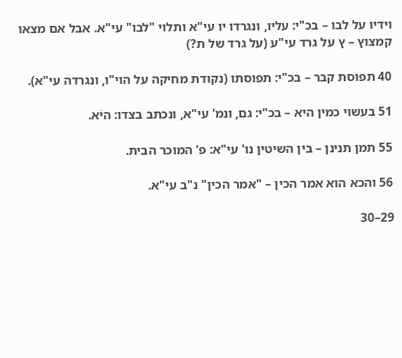וידיו על לבו – בכ"י: עליו, ונגרדו יו עי"א ותלוי "לבו" עי"א. אבל אם מצאו קמצוץ – ץ על גרד עי"ע (על גרד של ת?)

40 תפוסת קבר – בכ"י: תפוסתו (נקודת מחיקה על הוי"ו, ונגרדה עי"א).

51 בעשוי כמין היא – בכ"י: גם, ונמ' עי"א, ונכתב בצדו: היׄא.

55 תמן תנינן – בין השיטין נו' עי"א: פ' המוכר הבית.

56 והכא הוא אמר הכין – "אמר הכין" נ"ב עי"א.

29–30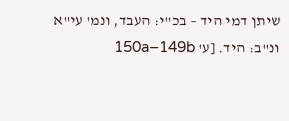שיתן דמי היד – בכ"י: העבד, ונמ' עי"א ונ"ב: היד. [ע' 150a–149b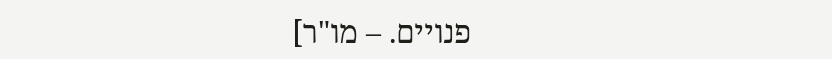פנויים. – מו"ר]